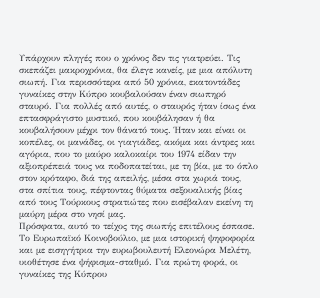Υπάρχουν πληγές που ο χρόνος δεν τις γιατρεύει. Τις σκεπάζει μακροχρόνια, θα έλεγε κανείς, με μια απόλυτη σιωπή. Για περισσότερα από 50 χρόνια, εκατοντάδες γυναίκες στην Κύπρο κουβαλούσαν έναν σιωπηρό σταυρό. Για πολλές από αυτές, ο σταυρός ήταν ίσως ένα επτασφράγιστο μυστικό, που κουβάλησαν ή θα κουβαλήσουν μέχρι τον θάνατό τους. Ήταν και είναι οι κοπέλες, οι μανάδες, οι γιαγιάδες, ακόμα και άντρες και αγόρια, που το μαύρο καλοκαίρι του 1974 είδαν την αξιοπρέπειά τους να ποδοπατείται, με τη βία, με το όπλο στον κρόταφο, διά της απειλής, μέσα στα χωριά τους, στα σπίτια τους, πέφτοντας θύματα σεξουαλικής βίας από τους Τούρκους στρατιώτες που εισέβαλαν εκείνη τη μαύρη μέρα στο νησί μας.
Πρόσφατα, αυτό το τείχος της σιωπής επιτέλους έσπασε. Το Ευρωπαϊκό Κοινοβούλιο, με μια ιστορική ψηφοφορία και με εισηγήτρια την ευρωβουλευτή Ελεονώρα Μελέτη, υιοθέτησε ένα ψήφισμα-σταθμό. Για πρώτη φορά, οι γυναίκες της Κύπρου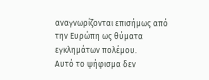αναγνωρίζονται επισήμως από την Ευρώπη ως θύματα εγκλημάτων πολέμου.
Αυτό το ψήφισμα δεν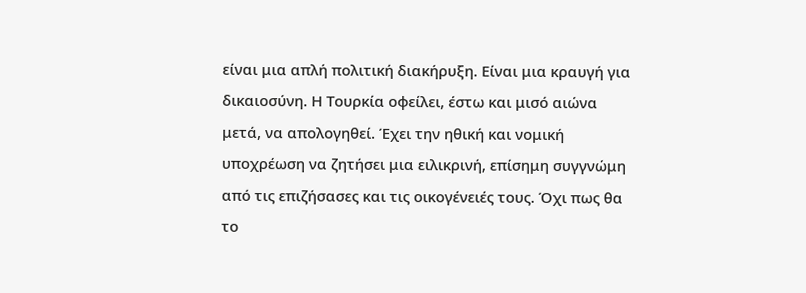είναι μια απλή πολιτική διακήρυξη. Είναι μια κραυγή για δικαιοσύνη. Η Τουρκία οφείλει, έστω και μισό αιώνα μετά, να απολογηθεί. Έχει την ηθική και νομική υποχρέωση να ζητήσει μια ειλικρινή, επίσημη συγγνώμη από τις επιζήσασες και τις οικογένειές τους. Όχι πως θα το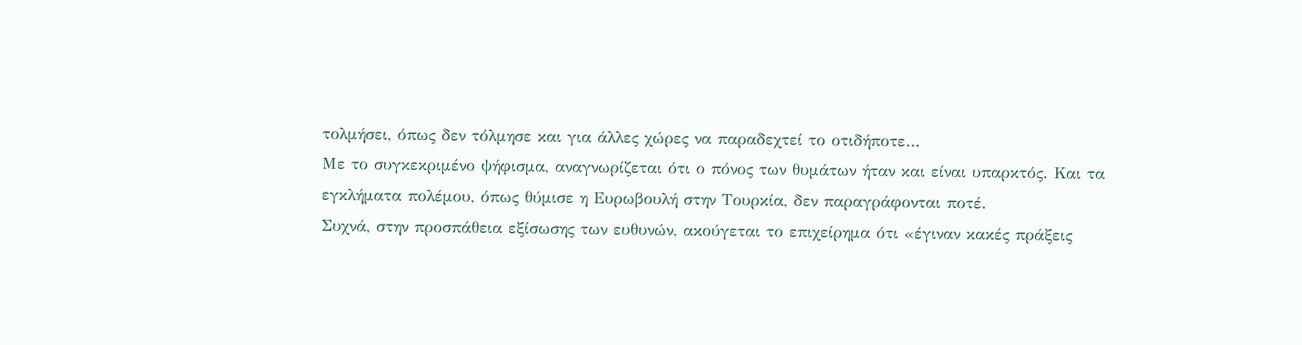τολμήσει, όπως δεν τόλμησε και για άλλες χώρες να παραδεχτεί το οτιδήποτε…
Με το συγκεκριμένο ψήφισμα, αναγνωρίζεται ότι ο πόνος των θυμάτων ήταν και είναι υπαρκτός. Και τα εγκλήματα πολέμου, όπως θύμισε η Ευρωβουλή στην Τουρκία, δεν παραγράφονται ποτέ.
Συχνά, στην προσπάθεια εξίσωσης των ευθυνών, ακούγεται το επιχείρημα ότι «έγιναν κακές πράξεις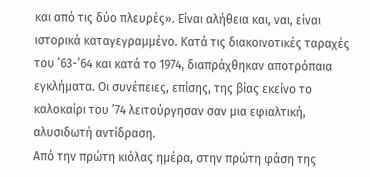και από τις δύο πλευρές». Είναι αλήθεια και, ναι, είναι ιστορικά καταγεγραμμένο. Κατά τις διακοινοτικές ταραχές του ’63-’64 και κατά το 1974, διαπράχθηκαν αποτρόπαια εγκλήματα. Οι συνέπειες, επίσης, της βίας εκείνο το καλοκαίρι του ’74 λειτούργησαν σαν μια εφιαλτική, αλυσιδωτή αντίδραση.
Από την πρώτη κιόλας ημέρα, στην πρώτη φάση της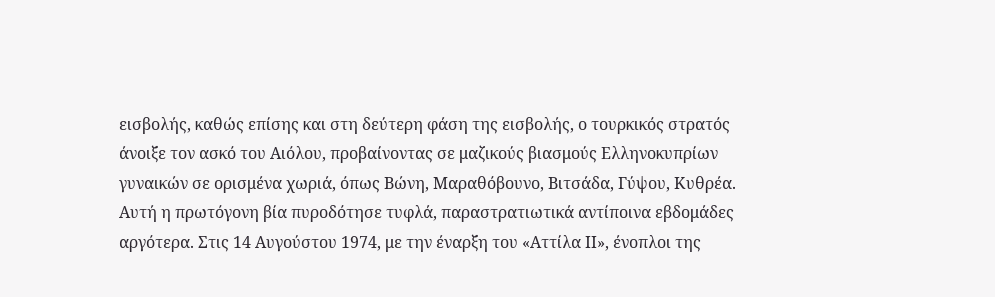εισβολής, καθώς επίσης και στη δεύτερη φάση της εισβολής, ο τουρκικός στρατός άνοιξε τον ασκό του Αιόλου, προβαίνοντας σε μαζικούς βιασμούς Ελληνοκυπρίων γυναικών σε ορισμένα χωριά, όπως Βώνη, Μαραθόβουνο, Βιτσάδα, Γύψου, Κυθρέα.
Αυτή η πρωτόγονη βία πυροδότησε τυφλά, παραστρατιωτικά αντίποινα εβδομάδες αργότερα. Στις 14 Αυγούστου 1974, με την έναρξη του «Αττίλα ΙΙ», ένοπλοι της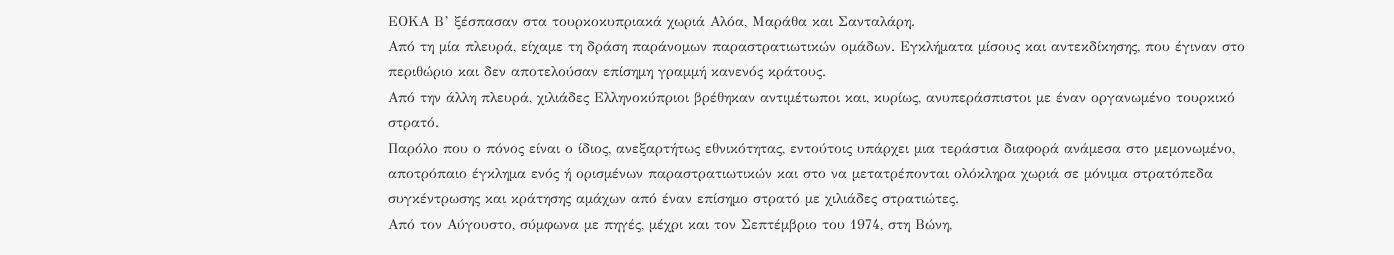ΕΟΚΑ Β’ ξέσπασαν στα τουρκοκυπριακά χωριά Αλόα, Μαράθα και Σανταλάρη.
Από τη μία πλευρά, είχαμε τη δράση παράνομων παραστρατιωτικών ομάδων. Εγκλήματα μίσους και αντεκδίκησης, που έγιναν στο περιθώριο και δεν αποτελούσαν επίσημη γραμμή κανενός κράτους.
Από την άλλη πλευρά, χιλιάδες Ελληνοκύπριοι βρέθηκαν αντιμέτωποι και, κυρίως, ανυπεράσπιστοι με έναν οργανωμένο τουρκικό στρατό.
Παρόλο που ο πόνος είναι ο ίδιος, ανεξαρτήτως εθνικότητας, εντούτοις υπάρχει μια τεράστια διαφορά ανάμεσα στο μεμονωμένο, αποτρόπαιο έγκλημα ενός ή ορισμένων παραστρατιωτικών και στο να μετατρέπονται ολόκληρα χωριά σε μόνιμα στρατόπεδα συγκέντρωσης και κράτησης αμάχων από έναν επίσημο στρατό με χιλιάδες στρατιώτες.
Από τον Αύγουστο, σύμφωνα με πηγές, μέχρι και τον Σεπτέμβριο του 1974, στη Βώνη,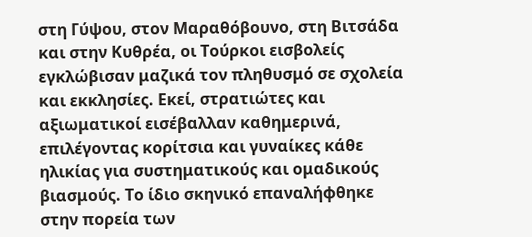στη Γύψου, στον Μαραθόβουνο, στη Βιτσάδα και στην Κυθρέα, οι Τούρκοι εισβολείς εγκλώβισαν μαζικά τον πληθυσμό σε σχολεία και εκκλησίες. Εκεί, στρατιώτες και αξιωματικοί εισέβαλλαν καθημερινά, επιλέγοντας κορίτσια και γυναίκες κάθε ηλικίας για συστηματικούς και ομαδικούς βιασμούς. Το ίδιο σκηνικό επαναλήφθηκε στην πορεία των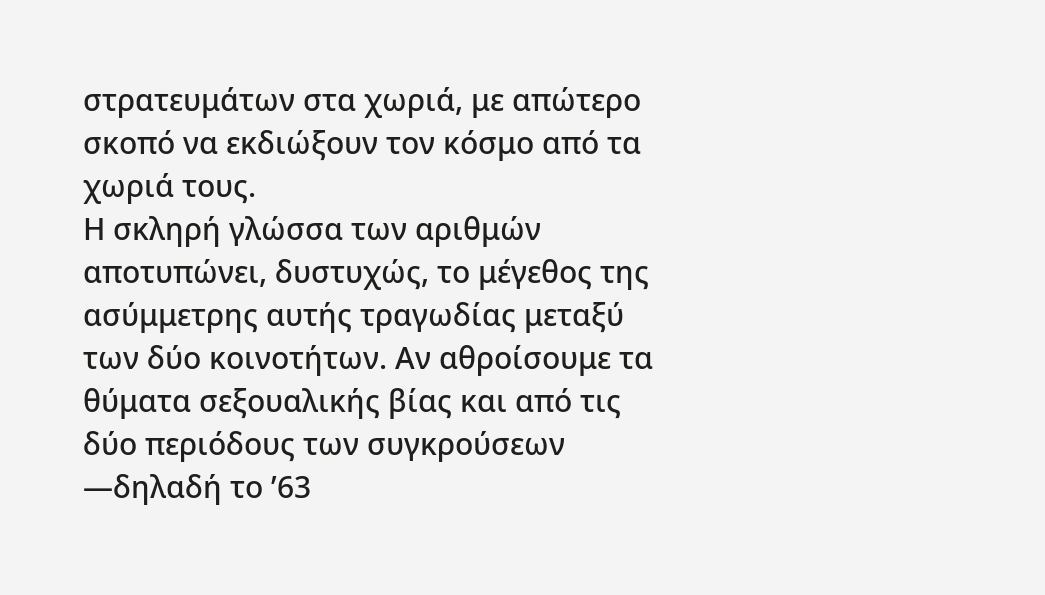στρατευμάτων στα χωριά, με απώτερο σκοπό να εκδιώξουν τον κόσμο από τα χωριά τους.
Η σκληρή γλώσσα των αριθμών αποτυπώνει, δυστυχώς, το μέγεθος της ασύμμετρης αυτής τραγωδίας μεταξύ των δύο κοινοτήτων. Αν αθροίσουμε τα θύματα σεξουαλικής βίας και από τις δύο περιόδους των συγκρούσεων —δηλαδή το ’63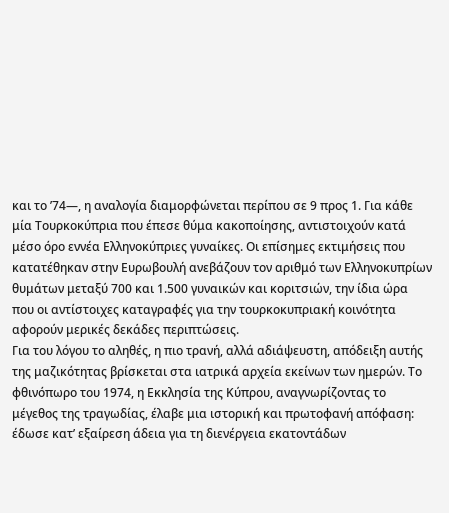και το ’74—, η αναλογία διαμορφώνεται περίπου σε 9 προς 1. Για κάθε μία Τουρκοκύπρια που έπεσε θύμα κακοποίησης, αντιστοιχούν κατά μέσο όρο εννέα Ελληνοκύπριες γυναίκες. Οι επίσημες εκτιμήσεις που κατατέθηκαν στην Ευρωβουλή ανεβάζουν τον αριθμό των Ελληνοκυπρίων θυμάτων μεταξύ 700 και 1.500 γυναικών και κοριτσιών, την ίδια ώρα που οι αντίστοιχες καταγραφές για την τουρκοκυπριακή κοινότητα αφορούν μερικές δεκάδες περιπτώσεις.
Για του λόγου το αληθές, η πιο τρανή, αλλά αδιάψευστη, απόδειξη αυτής της μαζικότητας βρίσκεται στα ιατρικά αρχεία εκείνων των ημερών. Το φθινόπωρο του 1974, η Εκκλησία της Κύπρου, αναγνωρίζοντας το μέγεθος της τραγωδίας, έλαβε μια ιστορική και πρωτοφανή απόφαση: έδωσε κατ’ εξαίρεση άδεια για τη διενέργεια εκατοντάδων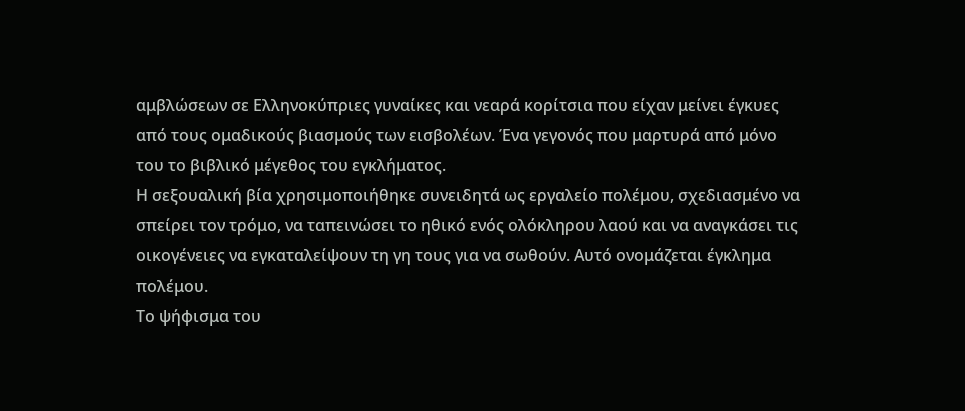αμβλώσεων σε Ελληνοκύπριες γυναίκες και νεαρά κορίτσια που είχαν μείνει έγκυες από τους ομαδικούς βιασμούς των εισβολέων. Ένα γεγονός που μαρτυρά από μόνο του το βιβλικό μέγεθος του εγκλήματος.
Η σεξουαλική βία χρησιμοποιήθηκε συνειδητά ως εργαλείο πολέμου, σχεδιασμένο να σπείρει τον τρόμο, να ταπεινώσει το ηθικό ενός ολόκληρου λαού και να αναγκάσει τις οικογένειες να εγκαταλείψουν τη γη τους για να σωθούν. Αυτό ονομάζεται έγκλημα πολέμου.
Το ψήφισμα του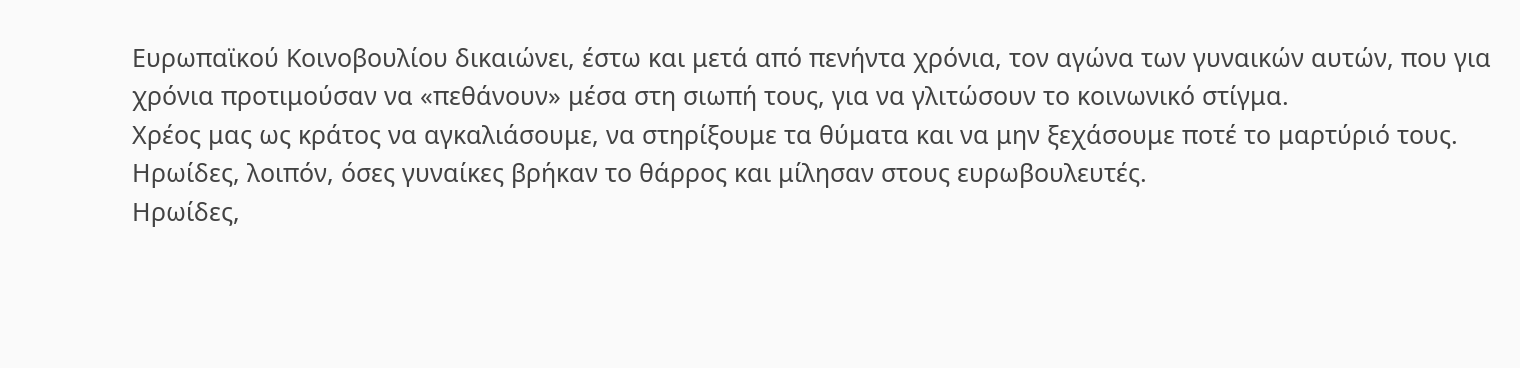Ευρωπαϊκού Κοινοβουλίου δικαιώνει, έστω και μετά από πενήντα χρόνια, τον αγώνα των γυναικών αυτών, που για χρόνια προτιμούσαν να «πεθάνουν» μέσα στη σιωπή τους, για να γλιτώσουν το κοινωνικό στίγμα.
Χρέος μας ως κράτος να αγκαλιάσουμε, να στηρίξουμε τα θύματα και να μην ξεχάσουμε ποτέ το μαρτύριό τους.
Ηρωίδες, λοιπόν, όσες γυναίκες βρήκαν το θάρρος και μίλησαν στους ευρωβουλευτές.
Ηρωίδες,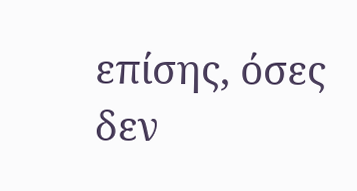επίσης, όσες δεν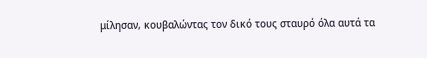μίλησαν, κουβαλώντας τον δικό τους σταυρό όλα αυτά τα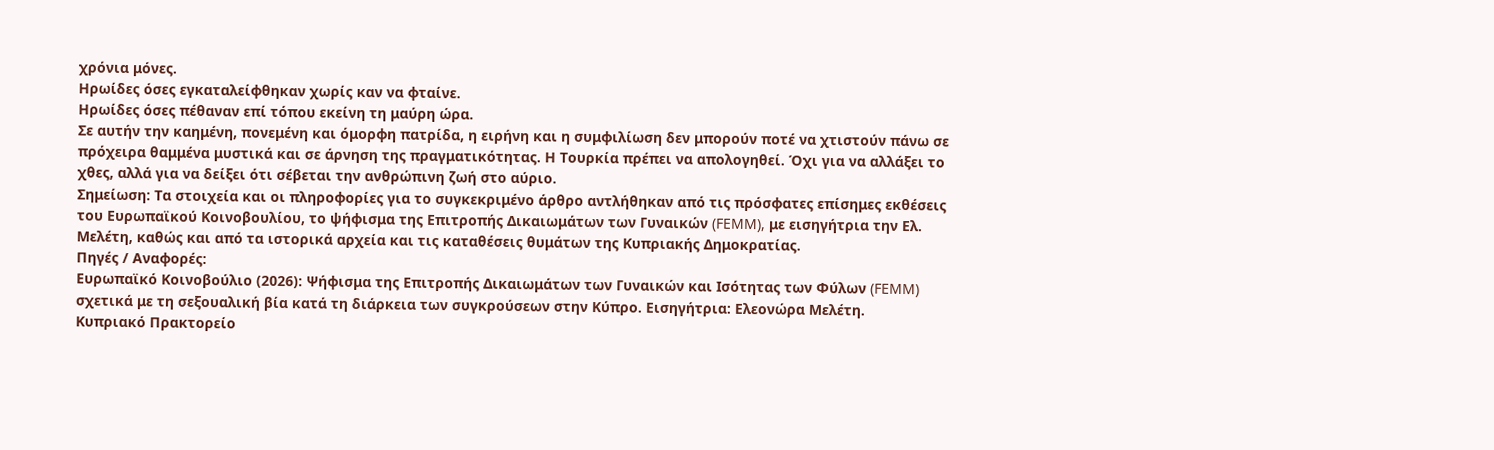χρόνια μόνες.
Ηρωίδες όσες εγκαταλείφθηκαν χωρίς καν να φταίνε.
Ηρωίδες όσες πέθαναν επί τόπου εκείνη τη μαύρη ώρα.
Σε αυτήν την καημένη, πονεμένη και όμορφη πατρίδα, η ειρήνη και η συμφιλίωση δεν μπορούν ποτέ να χτιστούν πάνω σε πρόχειρα θαμμένα μυστικά και σε άρνηση της πραγματικότητας. Η Τουρκία πρέπει να απολογηθεί. Όχι για να αλλάξει το χθες, αλλά για να δείξει ότι σέβεται την ανθρώπινη ζωή στο αύριο.
Σημείωση: Τα στοιχεία και οι πληροφορίες για το συγκεκριμένο άρθρο αντλήθηκαν από τις πρόσφατες επίσημες εκθέσεις του Ευρωπαϊκού Κοινοβουλίου, το ψήφισμα της Επιτροπής Δικαιωμάτων των Γυναικών (FEMM), με εισηγήτρια την Ελ. Μελέτη, καθώς και από τα ιστορικά αρχεία και τις καταθέσεις θυμάτων της Κυπριακής Δημοκρατίας.
Πηγές / Αναφορές:
Ευρωπαϊκό Κοινοβούλιο (2026): Ψήφισμα της Επιτροπής Δικαιωμάτων των Γυναικών και Ισότητας των Φύλων (FEMM) σχετικά με τη σεξουαλική βία κατά τη διάρκεια των συγκρούσεων στην Κύπρο. Εισηγήτρια: Ελεονώρα Μελέτη.
Κυπριακό Πρακτορείο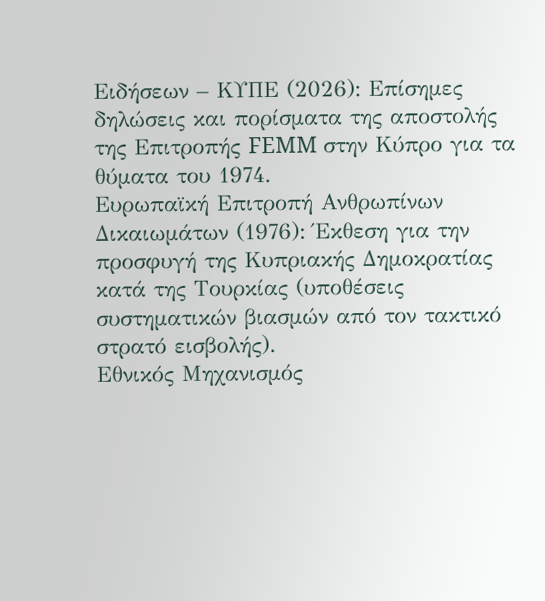Ειδήσεων – ΚΥΠΕ (2026): Επίσημες δηλώσεις και πορίσματα της αποστολής της Επιτροπής FEMM στην Κύπρο για τα θύματα του 1974.
Ευρωπαϊκή Επιτροπή Ανθρωπίνων Δικαιωμάτων (1976): Έκθεση για την προσφυγή της Κυπριακής Δημοκρατίας κατά της Τουρκίας (υποθέσεις συστηματικών βιασμών από τον τακτικό στρατό εισβολής).
Εθνικός Μηχανισμός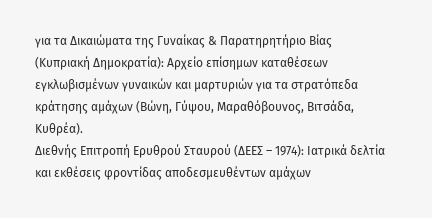για τα Δικαιώματα της Γυναίκας & Παρατηρητήριο Βίας (Κυπριακή Δημοκρατία): Αρχείο επίσημων καταθέσεων εγκλωβισμένων γυναικών και μαρτυριών για τα στρατόπεδα κράτησης αμάχων (Βώνη, Γύψου, Μαραθόβουνος, Βιτσάδα, Κυθρέα).
Διεθνής Επιτροπή Ερυθρού Σταυρού (ΔΕΕΣ – 1974): Ιατρικά δελτία και εκθέσεις φροντίδας αποδεσμευθέντων αμάχων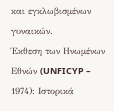και εγκλωβισμένων γυναικών.
Έκθεση των Ηνωμένων Εθνών (UNFICYP – 1974): Ιστορικά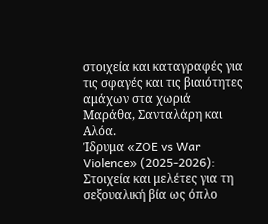στοιχεία και καταγραφές για τις σφαγές και τις βιαιότητες αμάχων στα χωριά Μαράθα, Σανταλάρη και Αλόα.
Ίδρυμα «ZOE vs War Violence» (2025-2026): Στοιχεία και μελέτες για τη σεξουαλική βία ως όπλο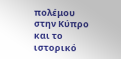πολέμου στην Κύπρο και το ιστορικό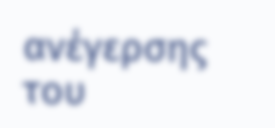ανέγερσης του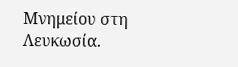Μνημείου στη Λευκωσία.